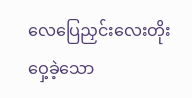လေပြေညှင်းလေးတိုးဝှေ့ခဲ့သော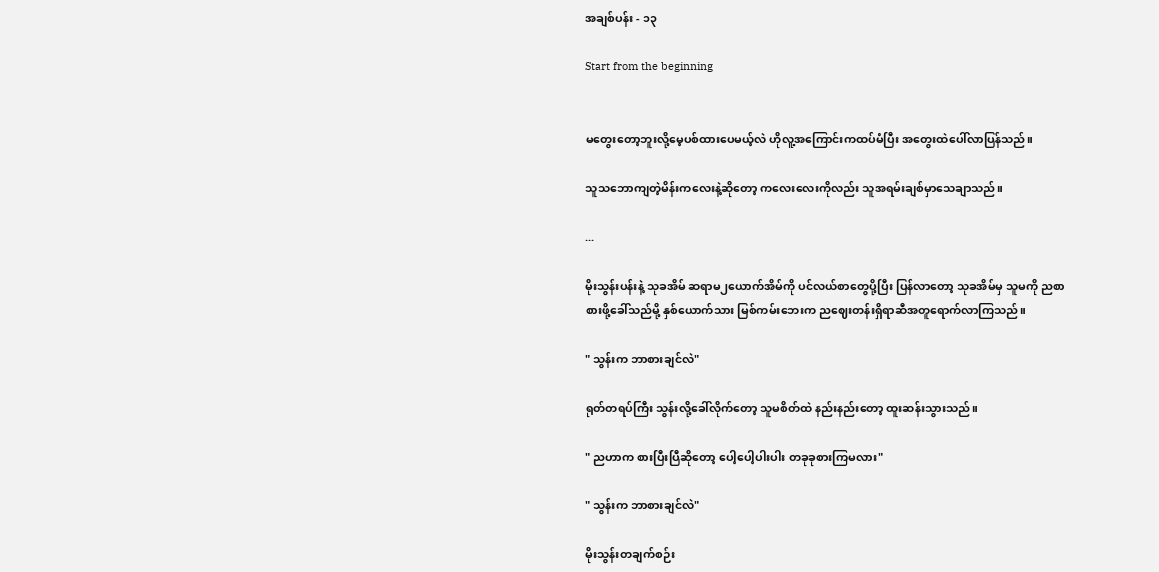အချစ်ပန်း - ၁၃

Start from the beginning


မတွေးတော့ဘူးလို့မေ့ပစ်ထားပေမယ့်လဲ ဟိုလူ့အကြောင်းကထပ်မံပြီး အတွေးထဲပေါ်လာပြန်သည်။

သူသဘောကျတဲ့မိန်းကလေးနဲ့ဆိုတော့ ကလေးလေးကိုလည်း သူအရမ်းချစ်မှာသေချာသည်။

...

မိုးသွန်းပန်းနဲ့ သုခအိမ် ဆရာမ၂ယောက်အိမ်ကို ပင်လယ်စာတွေပို့ပြီး ပြန်လာတော့ သုခအိမ်မှ သူမကို ညစာစားဖို့ခေါ်သည်မို့ နှစ်ယောက်သား မြစ်ကမ်းဘေးက ညဈေးတန်းရှိရာဆီအတူရောက်လာကြသည်။

" သွန်းက ဘာစားချင်လဲ"

ရုတ်တရပ်ကြီး သွန်းလို့ခေါ်လိုက်တော့ သူမစိတ်ထဲ နည်းနည်းတော့ ထူးဆန်းသွားသည်။

" ညဟာက စားပြီးပြီဆိုတော့ ပေါ့ပေါ့ပါးပါး တခုခုစားကြမလား"

" သွန်းက ဘာစားချင်လဲ"

မိုးသွန်းတချက်စဉ်း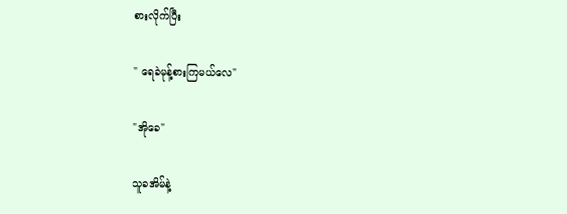စားလိုက်ပြီး

" ရေခဲမုန့်စားကြမယ်လေ"

"အိုခေ"

သူခအိမ်နဲ့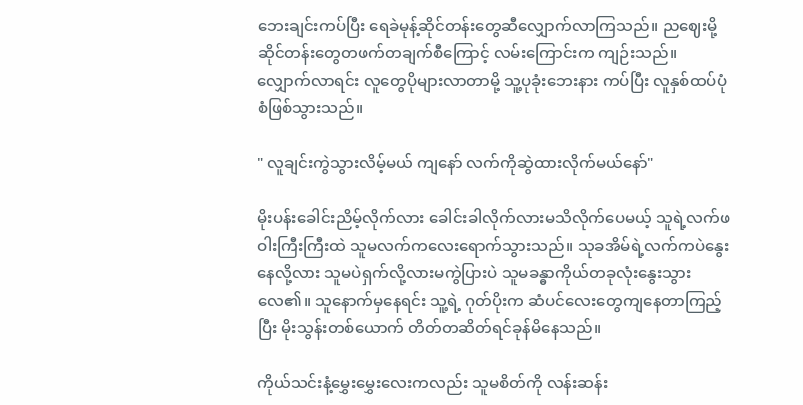ဘေးချင်းကပ်ပြီး ရေခဲမုန့်ဆိုင်တန်းတွေဆီလျှောက်လာကြသည်။ ညဈေးမို့ ဆိုင်တန်းတွေတဖက်တချက်စီကြောင့် လမ်းကြောင်းက ကျဉ်းသည်။ လျှောက်လာရင်း လူတွေပိုများလာတာမို့ သူ့ပုခုံးဘေးနား ကပ်ပြီး လူနှစ်ထပ်ပုံစံဖြစ်သွားသည်။

" လူချင်းကွဲသွားလိမ့်မယ် ကျနော် လက်ကိုဆွဲထားလိုက်မယ်နော်"

မိုးပန်းခေါင်းညိမ့်လိုက်လား ခေါင်းခါလိုက်လားမသိလိုက်ပေမယ့် သူရဲ့လက်ဖဝါးကြီးကြီးထဲ သူမလက်ကလေးရောက်သွားသည်။ သုခအိမ်ရဲ့လက်ကပဲနွေးနေလို့လား သူမပဲရှက်လို့လားမကွဲပြားပဲ သူမခန္ဓာကိုယ်တခုလုံးနွေးသွားလေ၏။ သူနောက်မှနေရင်း သူ့ရဲ့ ဂုတ်ပိုးက ဆံပင်လေးတွေကျနေတာကြည့်ပြီး မိုးသွန်းတစ်ယောက် တိတ်တဆိတ်ရင်ခုန်မိနေသည်။

ကိုယ်သင်းနံ့မွှေးမွှေးလေးကလည်း သူမစိတ်ကို လန်းဆန်း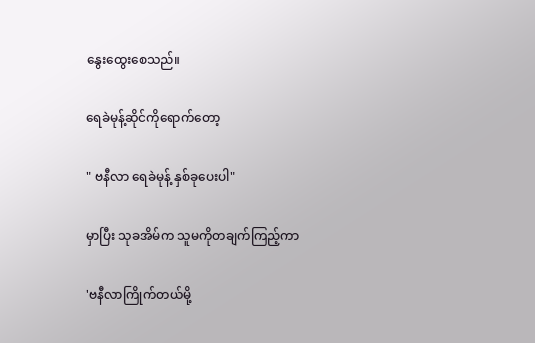နွေးထွေးစေသည်။

ရေခဲမုန့်ဆိုင်ကိုရောက်တော့

" ဗနီလာ ရေခဲမုန့် နှစ်ခုပေးပါ"

မှာပြီး သုခအိမ်က သူမကိုတချက်ကြည့်ကာ

'ဗနီလာကြိုက်တယ်မို့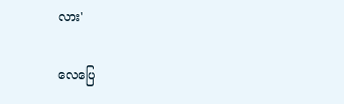လား'

လေပြေ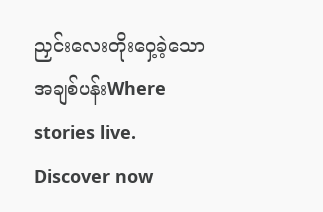ညှင်းလေးတိုးဝှေ့ခဲ့သော အချစ်ပန်းWhere stories live. Discover now